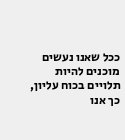ככל שאנו נעשים מוכנים להיות תלויים בכוח עליון, כך אנו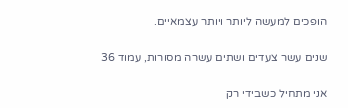הופכים למעשה ליותר ויותר עצמאיים.


שנים עשר צעדים ושתים עשרה מסורות, עמוד 36


אני מתחיל כשבידי רק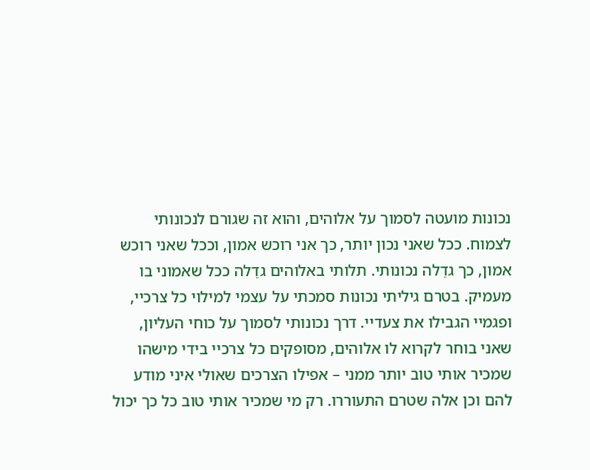נכונות מועטה לסמוך על אלוהים, והוא זה שגורם לנכונותי לצמוח. ככל שאני נכון יותר, כך אני רוכש אמון, וככל שאני רוכש אמון, כך גדֵלה נכונותי. תלותי באלוהים גדֵלה ככל שאמוני בו מעמיק. בטרם גיליתי נכונות סמכתי על עצמי למילוי כל צרכיי, ופגמיי הגבילו את צעדיי. דרך נכונותי לסמוך על כוחי העליון, שאני בוחר לקרוא לו אלוהים, מסופקים כל צרכיי בידי מישהו שמכיר אותי טוב יותר ממני – אפילו הצרכים שאולי איני מודע להם וכן אלה שטרם התעוררו. רק מי שמכיר אותי טוב כל כך יכול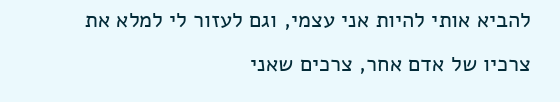להביא אותי להיות אני עצמי, וגם לעזור לי למלא את צרכיו של אדם אחר, צרכים שאני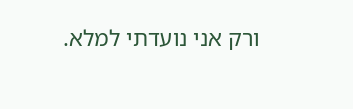ורק אני נועדתי למלא.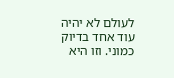לעולם לא יהיה עוד אחד בדיוק כמוני. וזו היא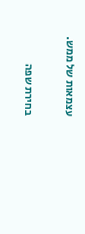עצמאות של ממש.

בחירת שפה